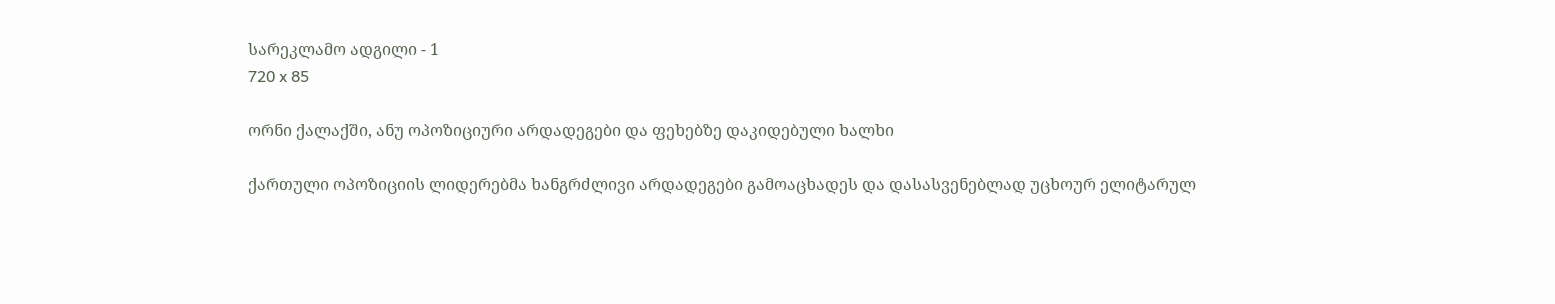სარეკლამო ადგილი - 1
720 x 85

ორნი ქალაქში, ანუ ოპოზიციური არდადეგები და ფეხებზე დაკიდებული ხალხი

ქართული ოპოზიციის ლიდერებმა ხანგრძლივი არდადეგები გამოაცხადეს და დასასვენებლად უცხოურ ელიტარულ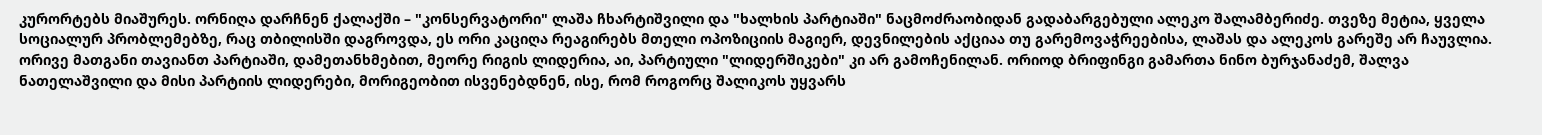კურორტებს მიაშურეს. ორნიღა დარჩნენ ქალაქში – "კონსერვატორი" ლაშა ჩხარტიშვილი და "ხალხის პარტიაში" ნაცმოძრაობიდან გადაბარგებული ალეკო შალამბერიძე. თვეზე მეტია, ყველა სოციალურ პრობლემებზე, რაც თბილისში დაგროვდა, ეს ორი კაციღა რეაგირებს მთელი ოპოზიციის მაგიერ, დევნილების აქციაა თუ გარემოვაჭრეებისა, ლაშას და ალეკოს გარეშე არ ჩაუვლია. ორივე მათგანი თავიანთ პარტიაში, დამეთანხმებით, მეორე რიგის ლიდერია, აი, პარტიული "ლიდერშიკები" კი არ გამოჩენილან. ორიოდ ბრიფინგი გამართა ნინო ბურჯანაძემ, შალვა ნათელაშვილი და მისი პარტიის ლიდერები, მორიგეობით ისვენებდნენ, ისე, რომ როგორც შალიკოს უყვარს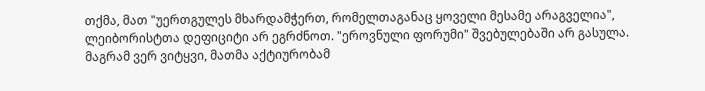თქმა, მათ "უერთგულეს მხარდამჭერთ, რომელთაგანაც ყოველი მესამე არაგველია", ლეიბორისტთა დეფიციტი არ ეგრძნოთ. "ეროვნული ფორუმი" შვებულებაში არ გასულა. მაგრამ ვერ ვიტყვი, მათმა აქტიურობამ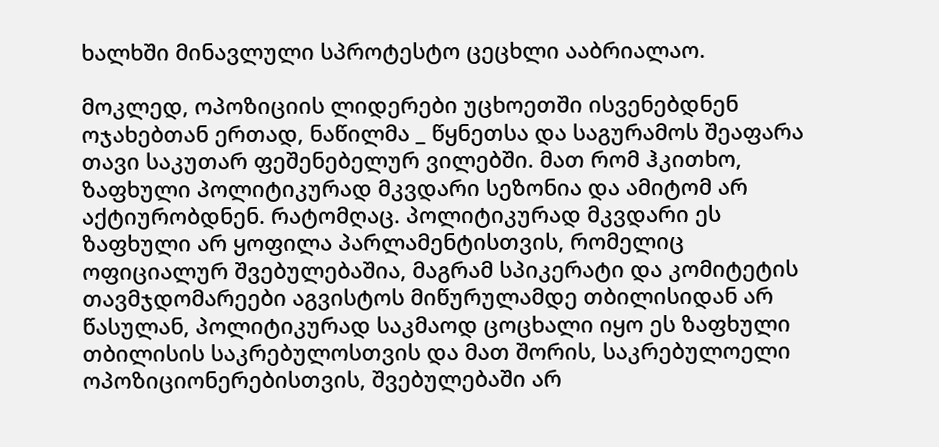ხალხში მინავლული სპროტესტო ცეცხლი ააბრიალაო.

მოკლედ, ოპოზიციის ლიდერები უცხოეთში ისვენებდნენ ოჯახებთან ერთად, ნაწილმა _ წყნეთსა და საგურამოს შეაფარა თავი საკუთარ ფეშენებელურ ვილებში. მათ რომ ჰკითხო, ზაფხული პოლიტიკურად მკვდარი სეზონია და ამიტომ არ აქტიურობდნენ. რატომღაც. პოლიტიკურად მკვდარი ეს ზაფხული არ ყოფილა პარლამენტისთვის, რომელიც ოფიციალურ შვებულებაშია, მაგრამ სპიკერატი და კომიტეტის თავმჯდომარეები აგვისტოს მიწურულამდე თბილისიდან არ წასულან, პოლიტიკურად საკმაოდ ცოცხალი იყო ეს ზაფხული თბილისის საკრებულოსთვის და მათ შორის, საკრებულოელი ოპოზიციონერებისთვის, შვებულებაში არ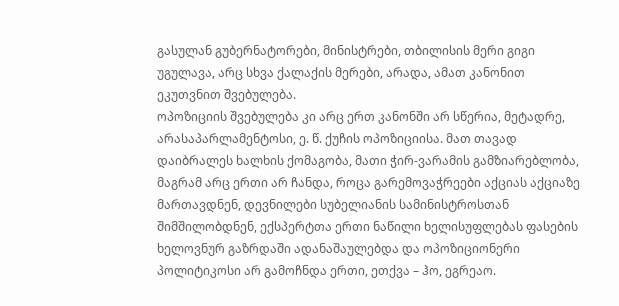გასულან გუბერნატორები, მინისტრები, თბილისის მერი გიგი უგულავა, არც სხვა ქალაქის მერები, არადა, ამათ კანონით ეკუთვნით შვებულება.
ოპოზიციის შვებულება კი არც ერთ კანონში არ სწერია, მეტადრე, არასაპარლამენტოსი, ე. წ. ქუჩის ოპოზიციისა. მათ თავად დაიბრალეს ხალხის ქომაგობა, მათი ჭირ-ვარამის გამზიარებლობა, მაგრამ არც ერთი არ ჩანდა, როცა გარემოვაჭრეები აქციას აქციაზე მართავდნენ, დევნილები სუბელიანის სამინისტროსთან შიმშილობდნენ, ექსპერტთა ერთი ნაწილი ხელისუფლებას ფასების ხელოვნურ გაზრდაში ადანაშაულებდა და ოპოზიციონერი პოლიტიკოსი არ გამოჩნდა ერთი, ეთქვა – ჰო, ეგრეაო.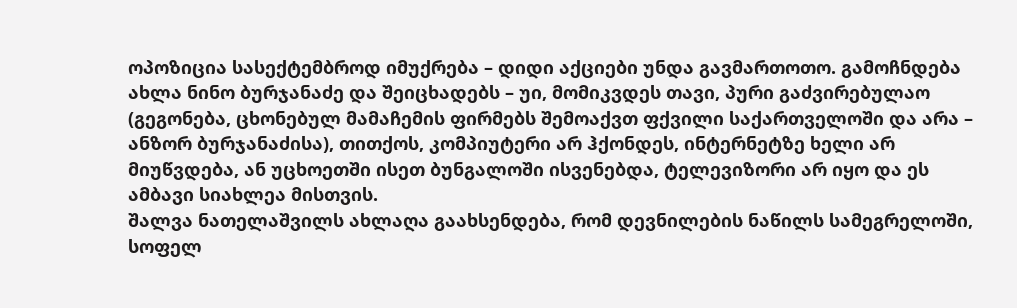ოპოზიცია სასექტემბროდ იმუქრება – დიდი აქციები უნდა გავმართოთო. გამოჩნდება ახლა ნინო ბურჯანაძე და შეიცხადებს – უი, მომიკვდეს თავი, პური გაძვირებულაო (გეგონება, ცხონებულ მამაჩემის ფირმებს შემოაქვთ ფქვილი საქართველოში და არა – ანზორ ბურჯანაძისა), თითქოს, კომპიუტერი არ ჰქონდეს, ინტერნეტზე ხელი არ მიუწვდება, ან უცხოეთში ისეთ ბუნგალოში ისვენებდა, ტელევიზორი არ იყო და ეს ამბავი სიახლეა მისთვის.
შალვა ნათელაშვილს ახლაღა გაახსენდება, რომ დევნილების ნაწილს სამეგრელოში, სოფელ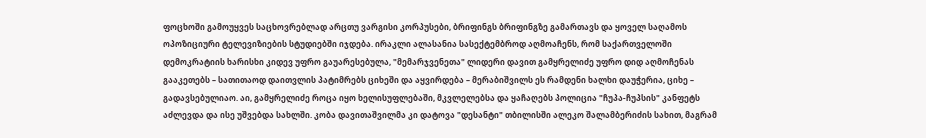ფოცხოში გამოუყვეს საცხოვრებლად არცთუ ვარგისი კორპუსები, ბრიფინგს ბრიფინგზე გამართავს და ყოველ საღამოს ოპოზიციური ტელევიზიების სტუდიებში იჯდება. ირაკლი ალასანია სასექტემბროდ აღმოაჩენს, რომ საქართველოში დემოკრატიის ხარისხი კიდევ უფრო გაუარესებულა, "მემარჯვენეთა" ლიდერი დავით გამყრელიძე უფრო დიდ აღმოჩენას გააკეთებს – სათითაოდ დაითვლის პატიმრებს ციხეში და აყვირდება – მერაბიშვილს ეს რამდენი ხალხი დაუჭერია, ციხე – გადავსებულიაო. აი, გამყრელიძე როცა იყო ხელისუფლებაში, მკვლელებსა და ყაჩაღებს პოლიცია "ჩუპა-ჩუპსის" კანფეტს აძლევდა და ისე უშვებდა სახლში. კობა დავითაშვილმა კი დატოვა "დესანტი" თბილისში ალეკო შალამბერიძის სახით, მაგრამ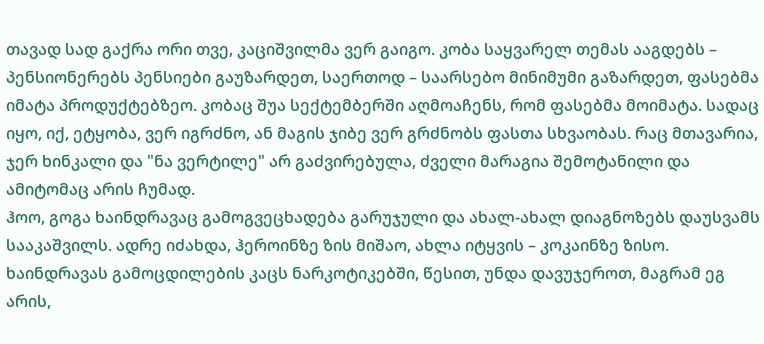თავად სად გაქრა ორი თვე, კაციშვილმა ვერ გაიგო. კობა საყვარელ თემას ააგდებს – პენსიონერებს პენსიები გაუზარდეთ, საერთოდ – საარსებო მინიმუმი გაზარდეთ, ფასებმა იმატა პროდუქტებზეო. კობაც შუა სექტემბერში აღმოაჩენს, რომ ფასებმა მოიმატა. სადაც იყო, იქ, ეტყობა, ვერ იგრძნო, ან მაგის ჯიბე ვერ გრძნობს ფასთა სხვაობას. რაც მთავარია, ჯერ ხინკალი და "ნა ვერტილე" არ გაძვირებულა, ძველი მარაგია შემოტანილი და ამიტომაც არის ჩუმად.
ჰოო, გოგა ხაინდრავაც გამოგვეცხადება გარუჯული და ახალ-ახალ დიაგნოზებს დაუსვამს სააკაშვილს. ადრე იძახდა, ჰეროინზე ზის მიშაო, ახლა იტყვის – კოკაინზე ზისო. ხაინდრავას გამოცდილების კაცს ნარკოტიკებში, წესით, უნდა დავუჯეროთ, მაგრამ ეგ არის,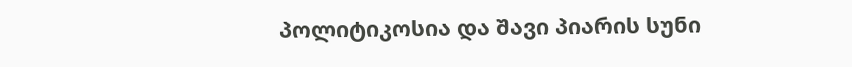პოლიტიკოსია და შავი პიარის სუნი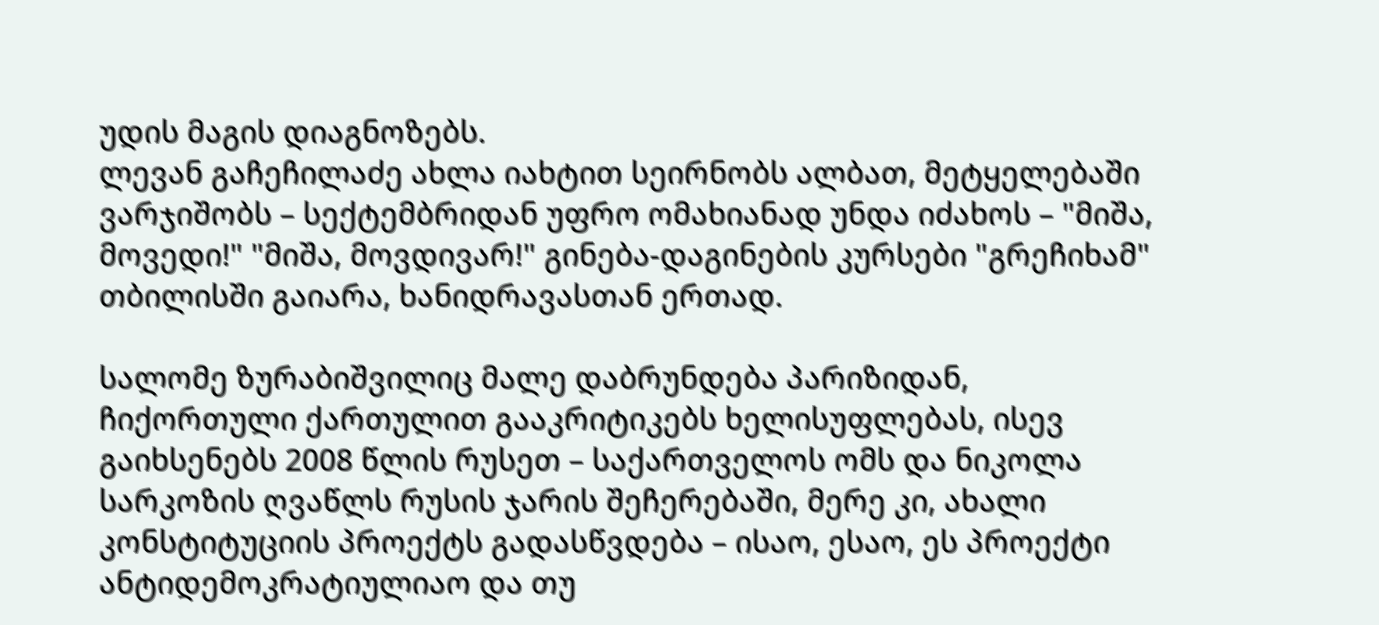უდის მაგის დიაგნოზებს.
ლევან გაჩეჩილაძე ახლა იახტით სეირნობს ალბათ, მეტყელებაში ვარჯიშობს – სექტემბრიდან უფრო ომახიანად უნდა იძახოს – "მიშა, მოვედი!" "მიშა, მოვდივარ!" გინება-დაგინების კურსები "გრეჩიხამ" თბილისში გაიარა, ხანიდრავასთან ერთად.

სალომე ზურაბიშვილიც მალე დაბრუნდება პარიზიდან, ჩიქორთული ქართულით გააკრიტიკებს ხელისუფლებას, ისევ გაიხსენებს 2008 წლის რუსეთ – საქართველოს ომს და ნიკოლა სარკოზის ღვაწლს რუსის ჯარის შეჩერებაში, მერე კი, ახალი კონსტიტუციის პროექტს გადასწვდება – ისაო, ესაო, ეს პროექტი ანტიდემოკრატიულიაო და თუ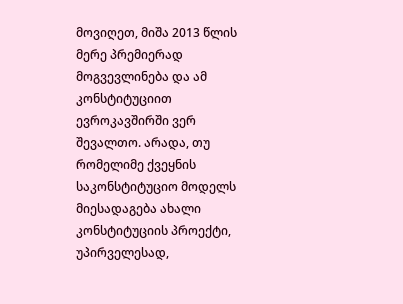მოვიღეთ, მიშა 2013 წლის მერე პრემიერად მოგვევლინება და ამ კონსტიტუციით ევროკავშირში ვერ შევალთო. არადა, თუ რომელიმე ქვეყნის საკონსტიტუციო მოდელს მიესადაგება ახალი კონსტიტუციის პროექტი, უპირველესად,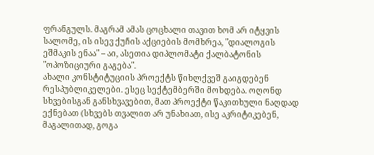ფრანგულს. მაგრამ ამას ცოცხალი თავით ხომ არ იტყვის სალომე, ის ისევ ქუჩის აქციების მომხრეა, "დიალოგის ეშმაკის ენაა" – აი, ასეთია დიპლომატი ქალბატონის "ოპოზიციური გაგება".
ახალი კონსტიტუციის პროექტს წიხლქვეშ გაიგდებენ რესპუბლიკელები. ესეც სექტემბერში მოხდება. ოღონდ სხვებისგან განსხვავებით, მათ პროექტი წაკითხული ნაღდად ექნებათ (სხვებს თვალით არ უნახიათ, ისე აკრიტიკებენ, მაგალითად, გოგა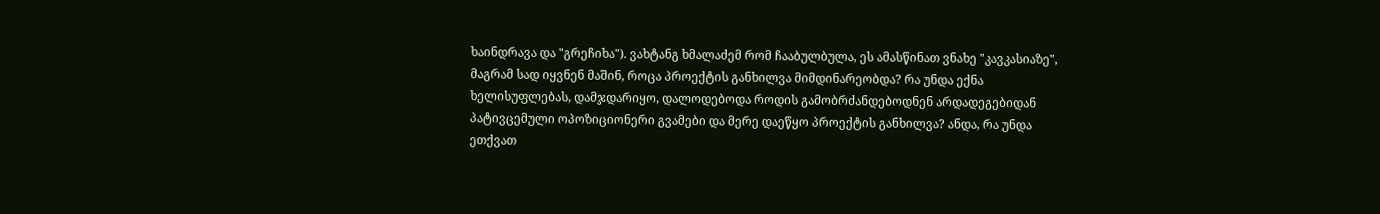ხაინდრავა და "გრეჩიხა"). ვახტანგ ხმალაძემ რომ ჩააბულბულა, ეს ამასწინათ ვნახე "კავკასიაზე", მაგრამ სად იყვნენ მაშინ, როცა პროექტის განხილვა მიმდინარეობდა? რა უნდა ექნა ხელისუფლებას, დამჯდარიყო, დალოდებოდა როდის გამობრძანდებოდნენ არდადეგებიდან პატივცემული ოპოზიციონერი გვამები და მერე დაეწყო პროექტის განხილვა? ანდა, რა უნდა ეთქვათ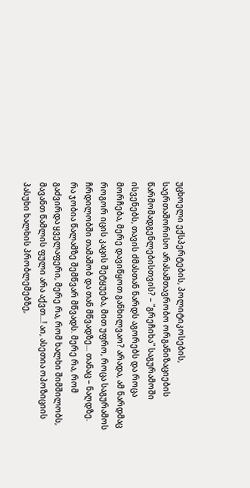უცხოელი ექსპერტების, პოლიტიკოსების, საერთაშორისო არასამთავრობო ორგანიზაციების წარმომადგენლებისთვის? – "გრეჩიხა" საგურამოში ისვენებს, თავის ძმასთან ნარდს აგორებს და როცა მორჩება, მერე დავიწყოთ განხილვაო? არადა, ამ ნარდმაც როგორ იცის კაცის შეტყუება, მით უფრო, როცა საგურამოს ჩრდილობში თამაშობ და თან მწვადზე... თანაც – ნაღდზე.
რა ჯობია წალამზე შემწვარ მწვადს. მერე რა, რომ გაძვირდა ყველაფერი, მერე რა, რომ ხალხი შიმშილობს, მავანთ წამლის ფული არა აქვთ...! აი, ასეთია ოპოზიციის პასუხი ხალხის პრობლემებზე,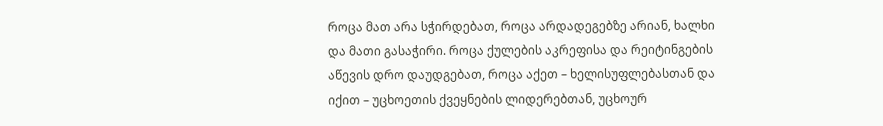როცა მათ არა სჭირდებათ, როცა არდადეგებზე არიან, ხალხი და მათი გასაჭირი. როცა ქულების აკრეფისა და რეიტინგების აწევის დრო დაუდგებათ, როცა აქეთ – ხელისუფლებასთან და იქით – უცხოეთის ქვეყნების ლიდერებთან, უცხოურ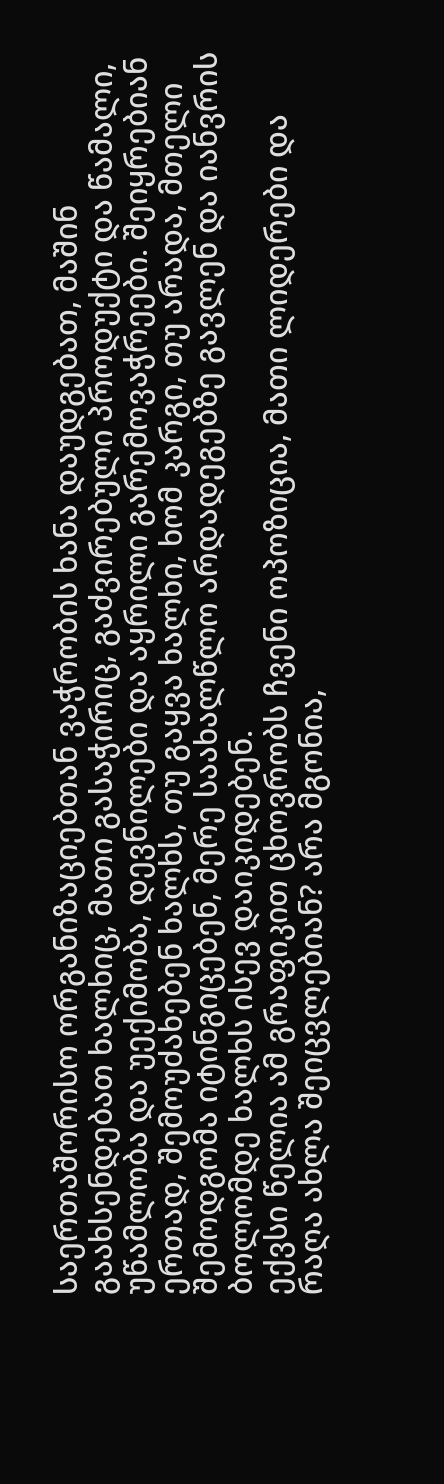საერთაშორისო ორგანიზაციებთან ვაჭრობის ხანა დაუდგებათ, მაშინ გაახსენდებათ ხალხიც, მათი გასაჭირიც, გაძვირებული პროდუქტი და წამალი, უწამლობა და უექიმობა, დევნილები და აყრილი გარემოვაჭრეები. შეიყრებიან ერთად, შემოუძახებენ ხალხს, თუ გაყვა ხალხი, ხომ კარგი, თუ არადა, მთელი შემოდგომა იტინგიცებენ, მერე საახალწლო არდადეგებზე გავლენ და იანვრის ბოლომდე ხალხს ისევ დაიკიდებენ.
ექვსი წელია ამ გრაფიკით ცხოვრობს ჩვენი ოპოზიცია, მათი ლიდერები და რაღა ახლა შეიცვლებიან? არა მგონია,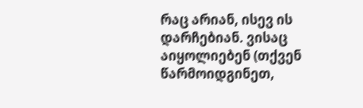რაც არიან, ისევ ის დარჩებიან. ვისაც აიყოლიებენ (თქვენ წარმოიდგინეთ,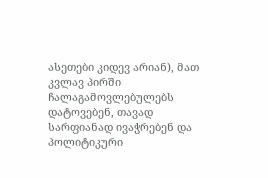ასეთები კიდევ არიან), მათ კვლავ პირში ჩალაგამოვლებულებს დატოვებენ, თავად სარფიანად ივაჭრებენ და პოლიტიკური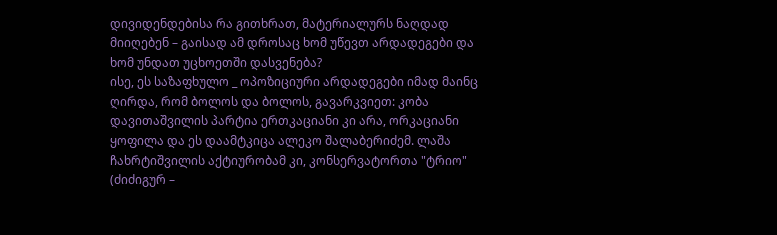დივიდენდებისა რა გითხრათ, მატერიალურს ნაღდად მიიღებენ – გაისად ამ დროსაც ხომ უწევთ არდადეგები და ხომ უნდათ უცხოეთში დასვენება?
ისე, ეს საზაფხულო _ ოპოზიციური არდადეგები იმად მაინც ღირდა, რომ ბოლოს და ბოლოს, გავარკვიეთ: კობა დავითაშვილის პარტია ერთკაციანი კი არა, ორკაციანი ყოფილა და ეს დაამტკიცა ალეკო შალაბერიძემ. ლაშა ჩახრტიშვილის აქტიურობამ კი, კონსერვატორთა "ტრიო" (ძიძიგურ –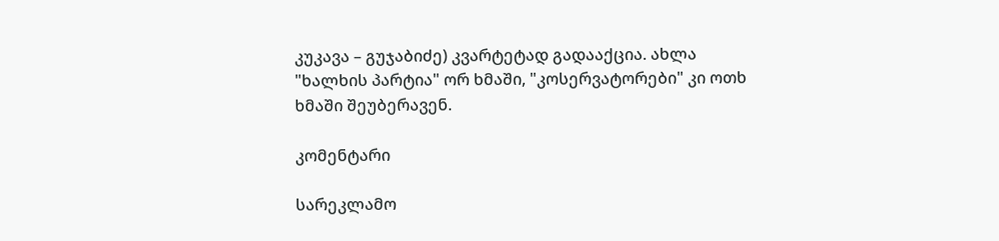კუკავა – გუჯაბიძე) კვარტეტად გადააქცია. ახლა "ხალხის პარტია" ორ ხმაში, "კოსერვატორები" კი ოთხ ხმაში შეუბერავენ.

კომენტარი

სარეკლამო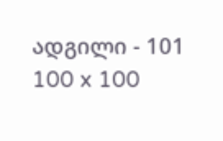ადგილი - 101
100 x 100